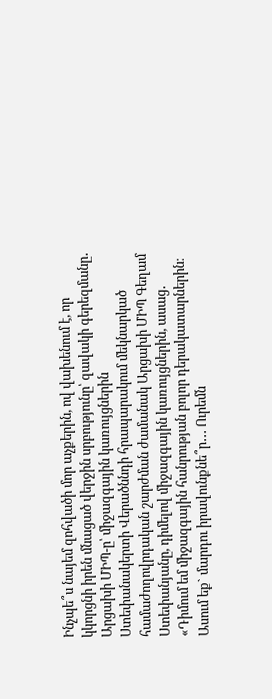Ինչպե՞ս նայեմ զոհվածի մոր աչքերին, ով վախենում է, որ կկորցնի իրեն մնացած վերջին սրբությունը՝ զավակի գերեզմանը․ Արցախի ՄԻՊ-ը՝ միջազգային կառույցներին
Ստեփանակերտի Վերածննդի հրապարակում մեկնարկած համաժողովրդական շարժման ժամանակ Արցախի ՄԻՊ Գեղամ Ստեփանյանը, դիմելով միջազգային կառույցներին, ասաց․
«Դիմում եմ միջազգային հանրության բոլոր դերակատարներին։
Ասում եք` մարդու իրավունքնե՞ր․․․ Ուրեմն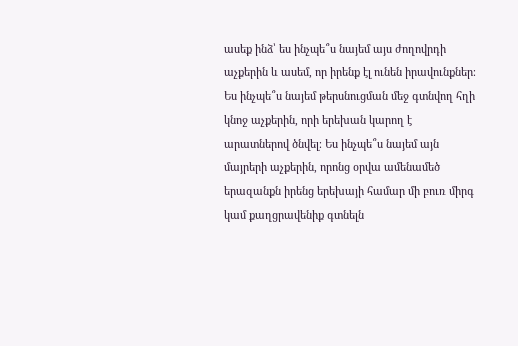ասեք ինձ՝ ես ինչպե՞ս նայեմ այս ժողովրդի աչքերին և ասեմ, որ իրենք էլ ունեն իրավունքներ։ Ես ինչպե՞ս նայեմ թերսնուցման մեջ գտնվող հղի կնոջ աչքերին, որի երեխան կարող է արատներով ծնվել։ Ես ինչպե՞ս նայեմ այն մայրերի աչքերին, որոնց օրվա ամենամեծ երազանքն իրենց երեխայի համար մի բուռ միրգ կամ քաղցրավենիք գտնելն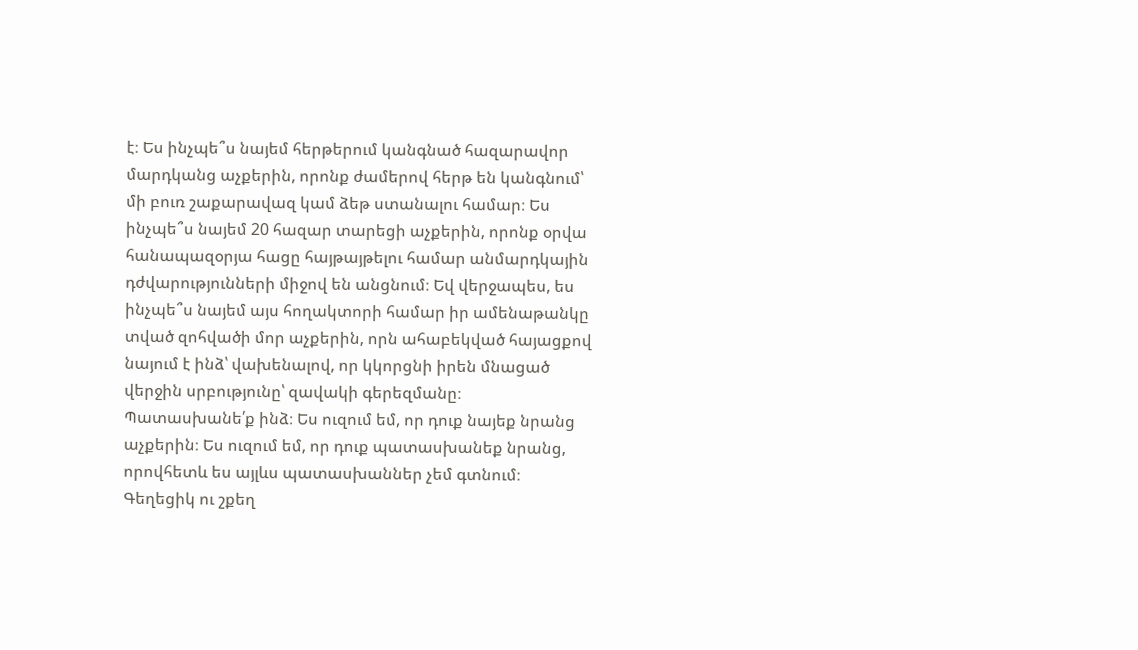է։ Ես ինչպե՞ս նայեմ հերթերում կանգնած հազարավոր մարդկանց աչքերին, որոնք ժամերով հերթ են կանգնում՝ մի բուռ շաքարավազ կամ ձեթ ստանալու համար։ Ես ինչպե՞ս նայեմ 20 հազար տարեցի աչքերին, որոնք օրվա հանապազօրյա հացը հայթայթելու համար անմարդկային դժվարությունների միջով են անցնում։ Եվ վերջապես, ես ինչպե՞ս նայեմ այս հողակտորի համար իր ամենաթանկը տված զոհվածի մոր աչքերին, որն ահաբեկված հայացքով նայում է ինձ՝ վախենալով, որ կկորցնի իրեն մնացած վերջին սրբությունը՝ զավակի գերեզմանը։
Պատասխանե՛ք ինձ։ Ես ուզում եմ, որ դուք նայեք նրանց աչքերին։ Ես ուզում եմ, որ դուք պատասխանեք նրանց, որովհետև ես այլևս պատասխաններ չեմ գտնում։ Գեղեցիկ ու շքեղ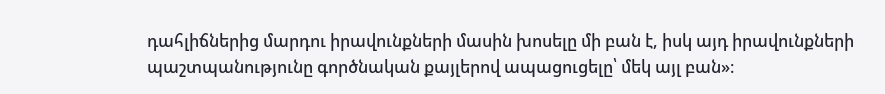դահլիճներից մարդու իրավունքների մասին խոսելը մի բան է, իսկ այդ իրավունքների պաշտպանությունը գործնական քայլերով ապացուցելը՝ մեկ այլ բան»։